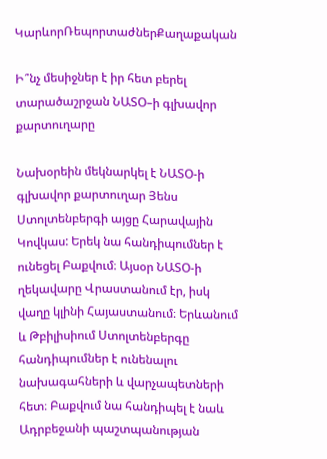ԿարևորՌեպորտաժներՔաղաքական

Ի՞նչ մեսիջներ է իր հետ բերել տարածաշրջան ՆԱՏՕ–ի գլխավոր քարտուղարը

Նախօրեին մեկնարկել է ՆԱՏՕ-ի գլխավոր քարտուղար Յենս Ստոլտենբերգի այցը Հարավային Կովկաս: Երեկ նա հանդիպումներ է ունեցել Բաքվում։ Այսօր ՆԱՏՕ-ի ղեկավարը Վրաստանում էր, իսկ վաղը կլինի Հայաստանում։ Երևանում և Թբիլիսիում Ստոլտենբերգը հանդիպումներ է ունենալու նախագահների և վարչապետների հետ։ Բաքվում նա հանդիպել է նաև Ադրբեջանի պաշտպանության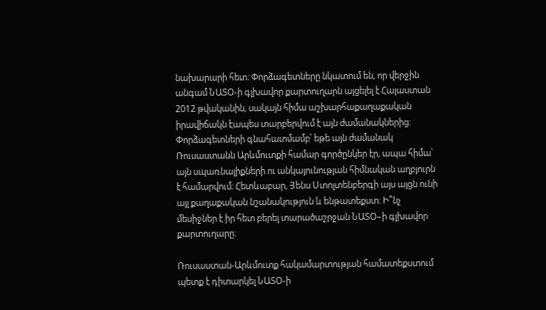նախարարի հետ։ Փորձագետները նկատում են, որ վերջին անգամ ՆԱՏՕ-ի գլխավոր քարտուղարն այցելել է Հայաստան 2012 թվականին, սակայն հիմա աշխարհաքաղաքական իրավիճակն էապես տարբերվում է այն ժամանակներից։ Փորձագետների գնահատմամբ՝ եթե այն ժամանակ Ռուսաստանն Արևմուտքի համար գործընկեր էր, ապա հիմա՝ այն սպառնալիքների ու անկայունության հիմնական աղբյուրն է համարվում։ Հետևաբար, Յենս Ստոլտենբերգի այս այցն ունի այլ քաղաքական նշանակություն և ենթատեքստ։ Ի՞նչ մեսիջներ է իր հետ բերել տարածաշրջան ՆԱՏՕ–ի գլխավոր քարտուղարը։

Ռուսաստան-Արևմուտք հակամարտության համատեքստում պետք է դիտարկել ՆԱՏՕ-ի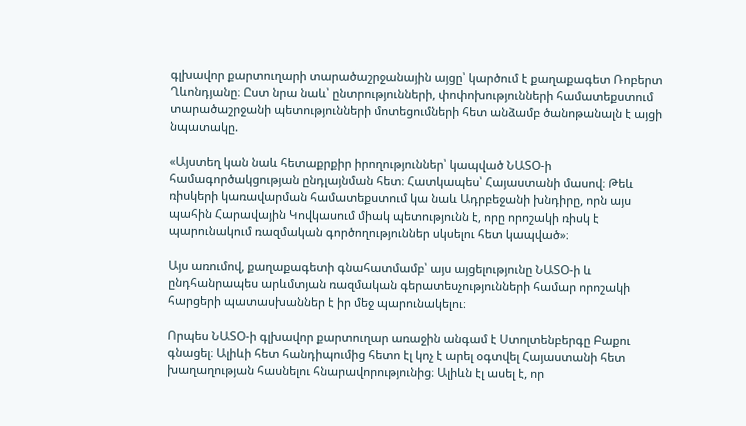գլխավոր քարտուղարի տարածաշրջանային այցը՝ կարծում է քաղաքագետ Ռոբերտ Ղևոնդյանը։ Ըստ նրա նաև՝ ընտրությունների, փոփոխությունների համատեքստում տարածաշրջանի պետությունների մոտեցումների հետ անձամբ ծանոթանալն է այցի նպատակը.

«Այստեղ կան նաև հետաքրքիր իրողություններ՝ կապված ՆԱՏՕ-ի համագործակցության ընդլայնման հետ։ Հատկապես՝ Հայաստանի մասով։ Թեև ռիսկերի կառավարման համատեքստում կա նաև Ադրբեջանի խնդիրը, որն այս պահին Հարավային Կովկասում միակ պետությունն է, որը որոշակի ռիսկ է պարունակում ռազմական գործողություններ սկսելու հետ կապված»։

Այս առումով, քաղաքագետի գնահատմամբ՝ այս այցելությունը ՆԱՏՕ-ի և ընդհանրապես արևմտյան ռազմական գերատեսչությունների համար որոշակի հարցերի պատասխաններ է իր մեջ պարունակելու։

Որպես ՆԱՏՕ-ի գլխավոր քարտուղար առաջին անգամ է Ստոլտենբերգը Բաքու գնացել։ Ալիևի հետ հանդիպումից հետո էլ կոչ է արել օգտվել Հայաստանի հետ խաղաղության հասնելու հնարավորությունից։ Ալիևն էլ ասել է, որ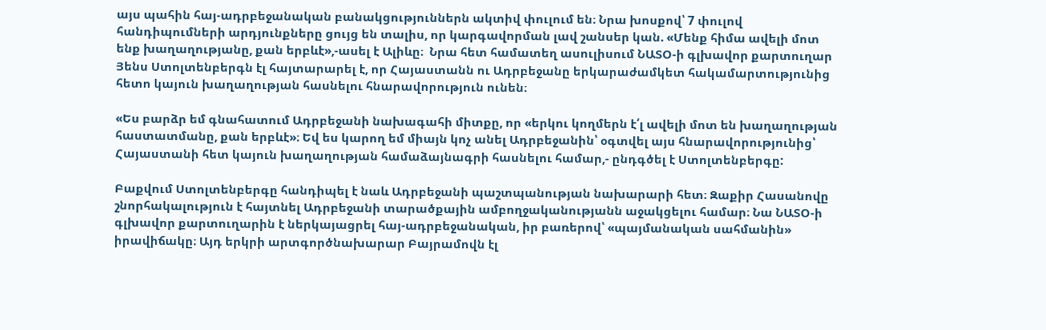այս պահին հայ-ադրբեջանական բանակցություններն ակտիվ փուլում են։ Նրա խոսքով՝ 7 փուլով հանդիպումների արդյունքները ցույց են տալիս, որ կարգավորման լավ շանսեր կան. «Մենք հիմա ավելի մոտ ենք խաղաղությանը, քան երբևէ»,-ասել է Ալիևը։  Նրա հետ համատեղ ասուլիսում ՆԱՏՕ-ի գլխավոր քարտուղար Յենս Ստոլտենբերգն էլ հայտարարել է, որ Հայաստանն ու Ադրբեջանը երկարաժամկետ հակամարտությունից հետո կայուն խաղաղության հասնելու հնարավորություն ունեն։

«Ես բարձր եմ գնահատում Ադրբեջանի նախագահի միտքը, որ «երկու կողմերն է՛լ ավելի մոտ են խաղաղության հաստատմանը, քան երբևէ»։ Եվ ես կարող եմ միայն կոչ անել Ադրբեջանին՝ օգտվել այս հնարավորությունից՝ Հայաստանի հետ կայուն խաղաղության համաձայնագրի հասնելու համար,- ընդգծել է Ստոլտենբերգը:

Բաքվում Ստոլտենբերգը հանդիպել է նաև Ադրբեջանի պաշտպանության նախարարի հետ։ Զաքիր Հասանովը շնորհակալություն է հայտնել Ադրբեջանի տարածքային ամբողջականությանն աջակցելու համար։ Նա ՆԱՏՕ-ի գլխավոր քարտուղարին է ներկայացրել հայ-ադրբեջանական, իր բառերով՝ «պայմանական սահմանին» իրավիճակը։ Այդ երկրի արտգործնախարար Բայրամովն էլ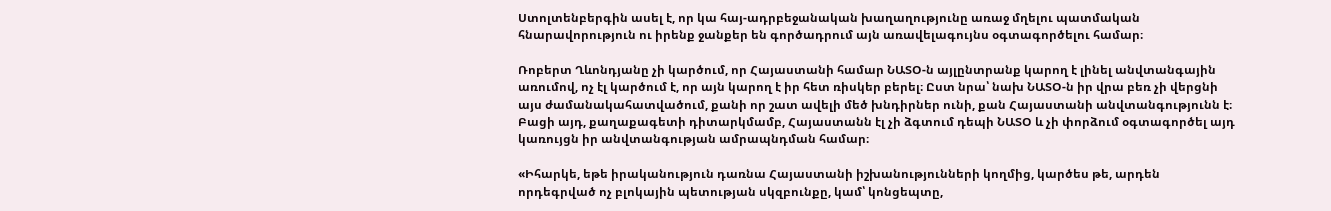Ստոլտենբերգին ասել է, որ կա հայ-ադրբեջանական խաղաղությունը առաջ մղելու պատմական հնարավորություն ու իրենք ջանքեր են գործադրում այն առավելագույնս օգտագործելու համար։

Ռոբերտ Ղևոնդյանը չի կարծում, որ Հայաստանի համար ՆԱՏՕ-ն այլընտրանք կարող է լինել անվտանգային առումով, ոչ էլ կարծում է, որ այն կարող է իր հետ ռիսկեր բերել։ Ըստ նրա՝ նախ ՆԱՏՕ-ն իր վրա բեռ չի վերցնի այս ժամանակահատվածում, քանի որ շատ ավելի մեծ խնդիրներ ունի, քան Հայաստանի անվտանգությունն է։ Բացի այդ, քաղաքագետի դիտարկմամբ, Հայաստանն էլ չի ձգտում դեպի ՆԱՏՕ և չի փորձում օգտագործել այդ կառույցն իր անվտանգության ամրապնդման համար։

«Իհարկե, եթե իրականություն դառնա Հայաստանի իշխանությունների կողմից, կարծես թե, արդեն որդեգրված ոչ բլոկային պետության սկզբունքը, կամ՝ կոնցեպտը,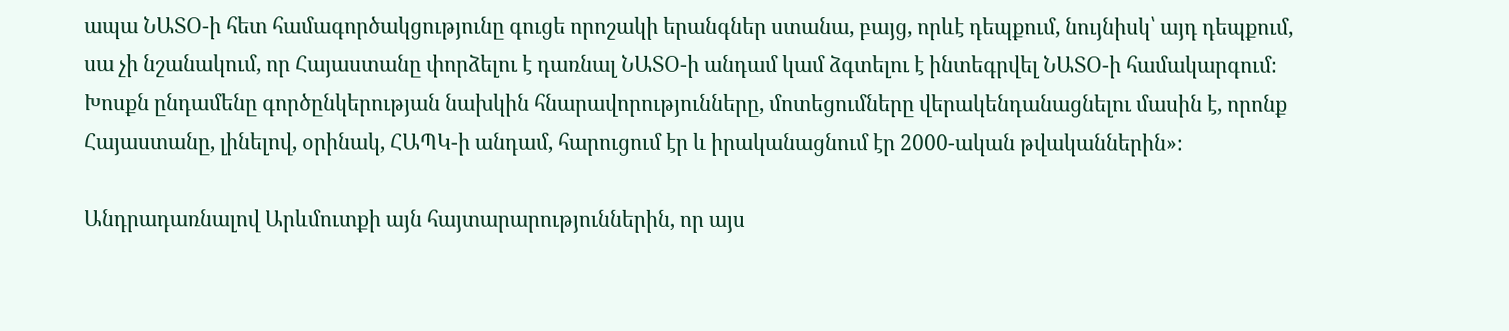ապա ՆԱՏՕ-ի հետ համագործակցությունը գուցե որոշակի երանգներ ստանա, բայց, որևէ դեպքում, նույնիսկ՝ այդ դեպքում, սա չի նշանակում, որ Հայաստանը փորձելու է դառնալ ՆԱՏՕ-ի անդամ կամ ձգտելու է ինտեգրվել ՆԱՏՕ-ի համակարգում։ Խոսքն ընդամենը գործընկերության նախկին հնարավորությունները, մոտեցումները վերակենդանացնելու մասին է, որոնք Հայաստանը, լինելով, օրինակ, ՀԱՊԿ-ի անդամ, հարուցում էր և իրականացնում էր 2000-ական թվականներին»։

Անդրադառնալով Արևմուտքի այն հայտարարություններին, որ այս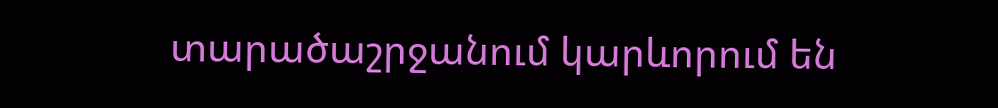տարածաշրջանում կարևորում են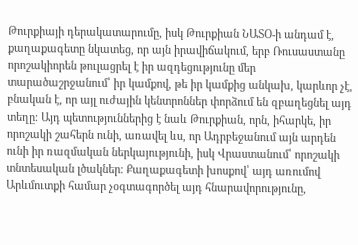Թուրքիայի դերակատարումը, իսկ Թուրքիան ՆԱՏՕ-ի անդամ է, քաղաքագետը նկատեց, որ այն իրավիճակում, երբ Ռուսաստանը որոշակիորեն թուլացրել է իր ազդեցությունը մեր տարածաշրջանում՝ իր կամքով, թե իր կամքից անկախ, կարևոր չէ, բնական է, որ այլ ուժային կենտրոններ փորձում են զբաղեցնել այդ տեղը։ Այդ պետություններից է նաև Թուրքիան, որն, իհարկե, իր որոշակի շահերն ունի, առավել ևս, որ Ադրբեջանում այն արդեն ունի իր ռազմական ներկայությունի, իսկ Վրաստանում՝ որոշակի տնտեսական լծակներ։ Քաղաքագետի խոսքով՝ այդ առումով Արևմուտքի համար չօգտագործել այդ հնարավորությունը,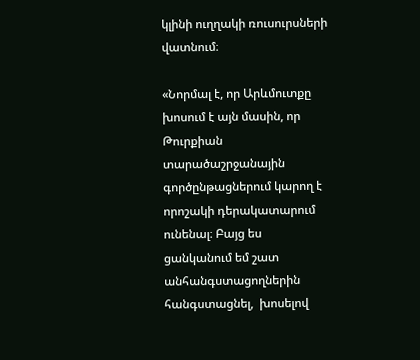կլինի ուղղակի ռուսուրսների վատնում։

«Նորմալ է, որ Արևմուտքը խոսում է այն մասին, որ Թուրքիան տարածաշրջանային գործընթացներում կարող է որոշակի դերակատարում ունենալ։ Բայց ես ցանկանում եմ շատ անհանգստացողներին հանգստացնել,  խոսելով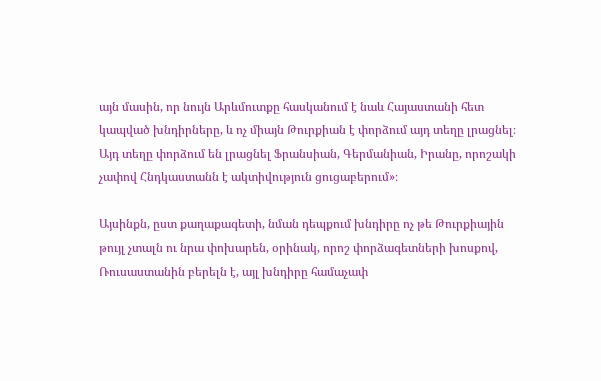այն մասին, որ նույն Արևմուտքը հասկանում է նաև Հայաստանի հետ կապված խնդիրները, և ոչ միայն Թուրքիան է փորձում այդ տեղը լրացնել։ Այդ տեղը փորձում են լրացնել Ֆրանսիան, Գերմանիան, Իրանը, որոշակի չափով Հնդկաստանն է ակտիվություն ցուցաբերում»։

Այսինքն, ըստ քաղաքագետի, նման դեպքում խնդիրը ոչ թե Թուրքիային թույլ չտալն ու նրա փոխարեն, օրինակ, որոշ փորձագետների խոսքով, Ռուսաստանին բերելն է, այլ խնդիրը համաչափ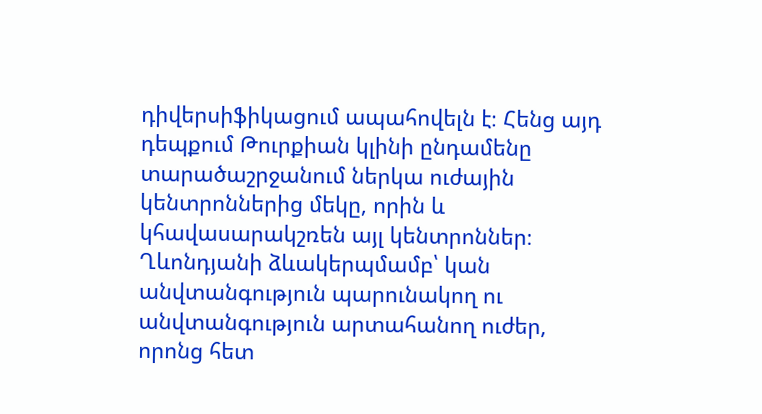դիվերսիֆիկացում ապահովելն է։ Հենց այդ դեպքում Թուրքիան կլինի ընդամենը տարածաշրջանում ներկա ուժային կենտրոններից մեկը, որին և կհավասարակշռեն այլ կենտրոններ։ Ղևոնդյանի ձևակերպմամբ՝ կան անվտանգություն պարունակող ու անվտանգություն արտահանող ուժեր, որոնց հետ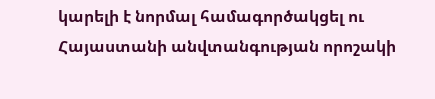կարելի է նորմալ համագործակցել ու Հայաստանի անվտանգության որոշակի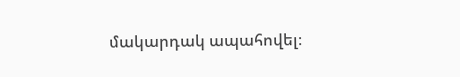մակարդակ ապահովել։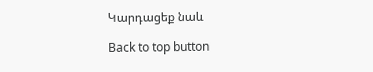Կարդացեք նաև

Back to top button